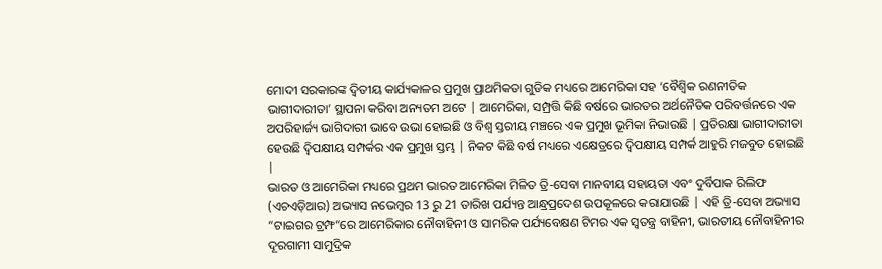ମୋଦୀ ସରକାରଙ୍କ ଦ୍ଵିତୀୟ କାର୍ଯ୍ୟକାଳର ପ୍ରମୁଖ ପ୍ରାଥମିକତା ଗୁଡିକ ମଧ୍ୟରେ ଆମେରିକା ସହ ‘ବୈଶ୍ଵିକ ରଣନୀତିକ ଭାଗୀଦାରୀତା’ ସ୍ଥାପନା କରିବା ଅନ୍ୟତମ ଅଟେ | ଆମେରିକା, ସମ୍ପ୍ରତ୍ତି କିଛି ବର୍ଷରେ ଭାରତର ଅର୍ଥନୈତିକ ପରିବର୍ତ୍ତନରେ ଏକ ଅପରିହାର୍ଜ୍ୟ ଭାଗିଦାରୀ ଭାବେ ଉଭା ହୋଇଛି ଓ ବିଶ୍ଵ ସ୍ତରୀୟ ମଞ୍ଚରେ ଏକ ପ୍ରମୁଖ ଭୂମିକା ନିଭାଉଛି | ପ୍ରତିରକ୍ଷା ଭାଗୀଦାରୀତା ହେଉଛି ଦ୍ଵିପକ୍ଷୀୟ ସମ୍ପର୍କର ଏକ ପ୍ରମୁଖ ସ୍ତମ୍ଭ | ନିକଟ କିଛି ବର୍ଷ ମଧ୍ୟରେ ଏକ୍ଷେତ୍ରରେ ଦ୍ଵିପକ୍ଷୀୟ ସମ୍ପର୍କ ଆହୁରି ମଜବୁତ ହୋଇଛି |
ଭାରତ ଓ ଆମେରିକା ମଧ୍ୟରେ ପ୍ରଥମ ଭାରତ ଆମେରିକା ମିଳିତ ତ୍ରି-ସେବା ମାନବୀୟ ସହାୟତା ଏବଂ ଦୁର୍ବିପାକ ରିଲିଫ (ଏଚଏଡ଼ିଆର) ଅଭ୍ୟାସ ନଭେମ୍ବର 13 ରୁ 21 ତାରିଖ ପର୍ଯ୍ୟନ୍ତ ଆନ୍ଧ୍ରପ୍ରଦେଶ ଉପକୂଳରେ କରାଯାଉଛି | ଏହି ତ୍ରି-ସେବା ଅଭ୍ୟାସ “ଟାଇଗର ଟ୍ରମ୍ଫ“ରେ ଆମେରିକାର ନୌବାହିନୀ ଓ ସାମରିକ ପର୍ଯ୍ୟବେକ୍ଷଣ ଟିମର ଏକ ସ୍ଵତନ୍ତ୍ର ବାହିନୀ, ଭାରତୀୟ ନୌବାହିନୀର ଦୂରଗାମୀ ସାମୁଦ୍ରିକ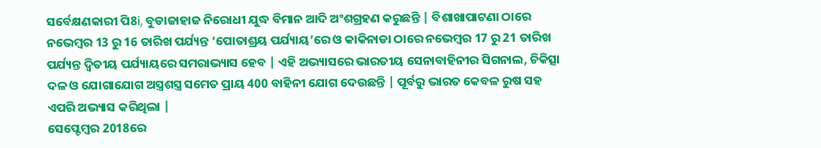ସର୍ବେକ୍ଷଣକାରୀ ପି8i, ବୁଡାଜାହାଜ ନିରୋଧୀ ଯୁଦ୍ଧ ବିମାନ ଆଦି ଅଂଶଗ୍ରହଣ କରୁଛନ୍ତି | ବିଶାଖାପାଟଣା ଠାରେ ନଭେମ୍ବର 13 ରୁ 16 ତାରିଖ ପର୍ଯ୍ୟନ୍ତ ‘ପୋତାଶ୍ରୟ ପର୍ଯ୍ୟାୟ’ରେ ଓ କାକିନାଡା ଠାରେ ନଭେମ୍ବର 17 ରୁ 21 ତାରିଖ ପର୍ଯ୍ୟନ୍ତ ଦ୍ଵିତୀୟ ପର୍ଯ୍ୟାୟରେ ସମରାଭ୍ୟାସ ହେବ | ଏହି ଅଭ୍ୟାସରେ ଭାରତୀୟ ସେନାବାହିନୀର ସିଗନାଲ, ଚିକିତ୍ସା ଦଳ ଓ ଯୋଗାଯୋଗ ଅସ୍ତ୍ରଶସ୍ତ୍ର ସମେତ ପ୍ରାୟ 400 ବାହିନୀ ଯୋଗ ଦେଉଛନ୍ତି | ପୂର୍ବରୁ ଭାରତ କେବଳ ରୁଷ ସହ ଏପରି ଅଭ୍ୟାସ କରିଥିଲା |
ସେପ୍ଟେମ୍ବର 2018ରେ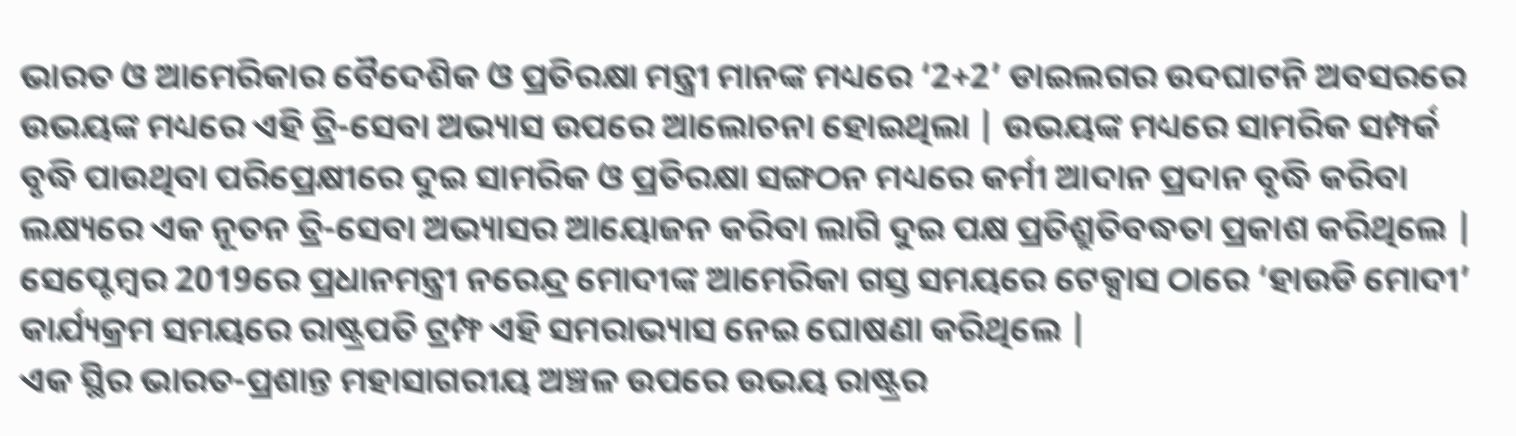ଭାରତ ଓ ଆମେରିକାର ବୈଦେଶିକ ଓ ପ୍ରତିରକ୍ଷା ମନ୍ତ୍ରୀ ମାନଙ୍କ ମଧ୍ୟରେ ‘2+2’ ଡାଇଲଗର ଉଦଘାଟନି ଅବସରରେ ଉଭୟଙ୍କ ମଧ୍ୟରେ ଏହି ତ୍ରି-ସେବା ଅଭ୍ୟାସ ଉପରେ ଆଲୋଚନା ହୋଇଥିଲା | ଉଭୟଙ୍କ ମଧ୍ୟରେ ସାମରିକ ସମ୍ପର୍କ ବୃଦ୍ଧି ପାଉଥିବା ପରିପ୍ରେକ୍ଷୀରେ ଦୁଇ ସାମରିକ ଓ ପ୍ରତିରକ୍ଷା ସଙ୍ଗଠନ ମଧ୍ୟରେ କର୍ମୀ ଆଦାନ ପ୍ରଦାନ ବୃଦ୍ଧି କରିବା ଲକ୍ଷ୍ୟରେ ଏକ ନୂତନ ତ୍ରି-ସେବା ଅଭ୍ୟାସର ଆୟୋଜନ କରିବା ଲାଗି ଦୁଇ ପକ୍ଷ ପ୍ରତିଶ୍ରୁତିବଦ୍ଧତା ପ୍ରକାଶ କରିଥିଲେ | ସେପ୍ଟେମ୍ବର 2019ରେ ପ୍ରଧାନମନ୍ତ୍ରୀ ନରେନ୍ଦ୍ର ମୋଦୀଙ୍କ ଆମେରିକା ଗସ୍ତ ସମୟରେ ଟେକ୍ସାସ ଠାରେ ‘ହାଉଡି ମୋଦୀ’ କାର୍ଯ୍ୟକ୍ରମ ସମୟରେ ରାଷ୍ଟ୍ରପତି ଟ୍ରମ୍ଫ ଏହି ସମରାଭ୍ୟାସ ନେଇ ଘୋଷଣା କରିଥିଲେ |
ଏକ ସ୍ଥିର ଭାରତ-ପ୍ରଶାନ୍ତ ମହାସାଗରୀୟ ଅଞ୍ଚଳ ଉପରେ ଉଭୟ ରାଷ୍ଟ୍ରର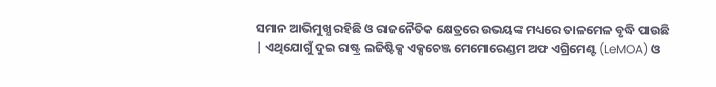ସମାନ ଆଭିମୁଖ୍ଯ ରହିଛି ଓ ରାଜନୈତିକ କ୍ଷେତ୍ରରେ ଉଭୟଙ୍କ ମଧ୍ୟରେ ତାଳମେଳ ବୃଦ୍ଧି ପାଉଛି | ଏଥିଯୋଗୁଁ ଦୁଇ ରାଷ୍ଟ୍ର ଲଜିଷ୍ଟିକ୍ସ ଏକ୍ସଚେଞ୍ଜ ମେମୋରେଣ୍ଡମ ଅଫ ଏଗ୍ରିମେଣ୍ଟ (LeMOA) ଓ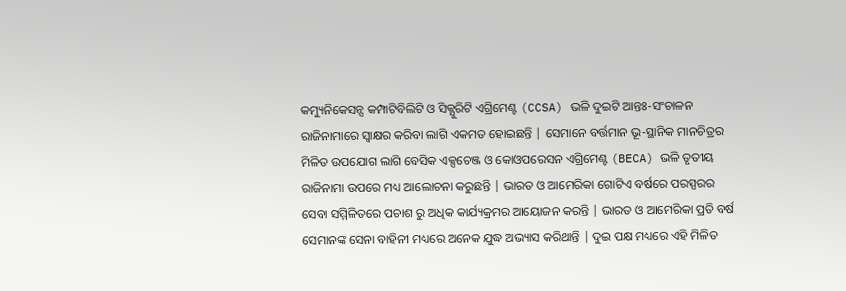କମ୍ୟୁନିକେସନ୍ସ କମ୍ପାଟିବିଲିଟି ଓ ସିକ୍ଯୁରିଟି ଏଗ୍ରିମେଣ୍ଟ (CCSA) ଭଳି ଦୁଇଟି ଆନ୍ତଃ-ସଂଚାଳନ ରାଜିନାମାରେ ସ୍ଵାକ୍ଷର କରିବା ଲାଗି ଏକମତ ହୋଇଛନ୍ତି | ସେମାନେ ବର୍ତ୍ତମାନ ଭୂ-ସ୍ଥାନିକ ମାନଚିତ୍ରର ମିଳିତ ଉପଯୋଗ ଲାଗି ବେସିକ ଏକ୍ସଚେଞ୍ଜ ଓ କୋଓପରେସନ ଏଗ୍ରିମେଣ୍ଟ (BECA) ଭଳି ତୃତୀୟ ରାଜିନାମା ଉପରେ ମଧ୍ୟ ଆଲୋଚନା କରୁଛନ୍ତି | ଭାରତ ଓ ଆମେରିକା ଗୋଟିଏ ବର୍ଷରେ ପରସ୍ପରର ସେବା ସମ୍ମିଳିତରେ ପଚାଶ ରୁ ଅଧିକ କାର୍ଯ୍ୟକ୍ରମର ଆୟୋଜନ କରନ୍ତି | ଭାରତ ଓ ଆମେରିକା ପ୍ରତି ବର୍ଷ ସେମାନଙ୍କ ସେନା ବାହିନୀ ମଧ୍ୟରେ ଅନେକ ଯୁଦ୍ଧ ଅଭ୍ୟାସ କରିଥାନ୍ତି | ଦୁଇ ପକ୍ଷ ମଧ୍ୟରେ ଏହି ମିଳିତ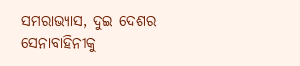ସମରାଭ୍ୟାସ, ଦୁଇ ଦେଶର ସେନାବାହିନୀକୁ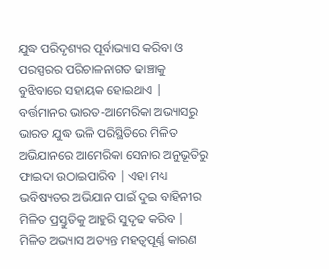ଯୁଦ୍ଧ ପରିଦୃଶ୍ୟର ପୂର୍ବାଭ୍ୟାସ କରିବା ଓ ପରସ୍ପରର ପରିଚାଳନାଗତ ଢାଞ୍ଚାକୁ ବୁଝିବାରେ ସହାୟକ ହୋଇଥାଏ | ବର୍ତ୍ତମାନର ଭାରତ-ଆମେରିକା ଅଭ୍ୟାସରୁ ଭାରତ ଯୁଦ୍ଧ ଭଳି ପରିସ୍ଥିତିରେ ମିଳିତ ଅଭିଯାନରେ ଆମେରିକା ସେନାର ଅନୁଭୂତିରୁ ଫାଇଦା ଉଠାଇପାରିବ | ଏହା ମଧ୍ୟ ଭବିଷ୍ୟତର ଅଭିଯାନ ପାଇଁ ଦୁଇ ବାହିନୀର ମିଳିତ ପ୍ରସ୍ତୁତିକୁ ଆହୁରି ସୁଦୃଢ କରିବ | ମିଳିତ ଅଭ୍ୟାସ ଅତ୍ୟନ୍ତ ମହତ୍ବପୂର୍ଣ୍ଣ କାରଣ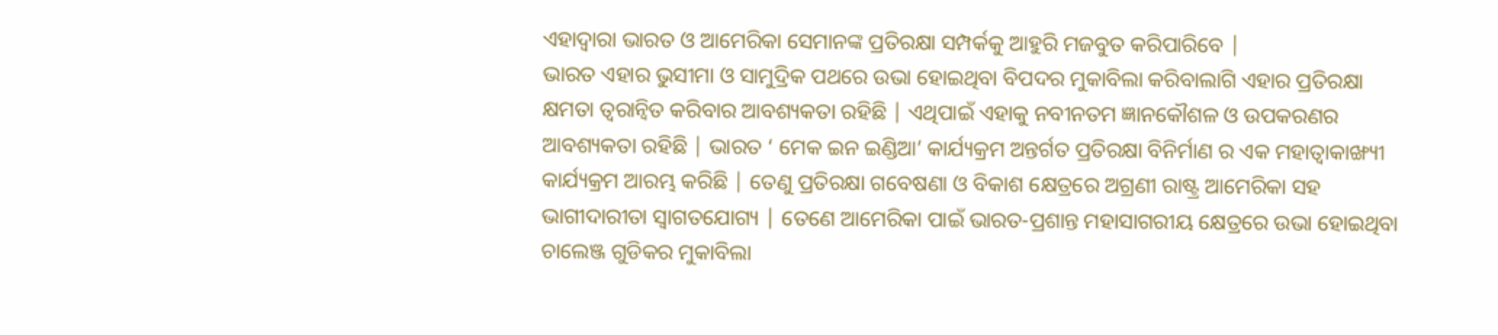ଏହାଦ୍ବାରା ଭାରତ ଓ ଆମେରିକା ସେମାନଙ୍କ ପ୍ରତିରକ୍ଷା ସମ୍ପର୍କକୁ ଆହୁରି ମଜବୁତ କରିପାରିବେ |
ଭାରତ ଏହାର ଭୁସୀମା ଓ ସାମୁଦ୍ରିକ ପଥରେ ଉଭା ହୋଇଥିବା ବିପଦର ମୁକାବିଲା କରିବାଲାଗି ଏହାର ପ୍ରତିରକ୍ଷା କ୍ଷମତା ତ୍ୱରାନ୍ୱିତ କରିବାର ଆବଶ୍ୟକତା ରହିଛି | ଏଥିପାଇଁ ଏହାକୁ ନବୀନତମ ଜ୍ଞାନକୌଶଳ ଓ ଉପକରଣର ଆବଶ୍ୟକତା ରହିଛି | ଭାରତ ‘ ମେକ ଇନ ଇଣ୍ଡିଆ’ କାର୍ଯ୍ୟକ୍ରମ ଅନ୍ତର୍ଗତ ପ୍ରତିରକ୍ଷା ବିନିର୍ମାଣ ର ଏକ ମହାତ୍ବାକାଙ୍ଖ୍ୟୀ କାର୍ଯ୍ୟକ୍ରମ ଆରମ୍ଭ କରିଛି | ତେଣୁ ପ୍ରତିରକ୍ଷା ଗବେଷଣା ଓ ବିକାଶ କ୍ଷେତ୍ରରେ ଅଗ୍ରଣୀ ରାଷ୍ଟ୍ର ଆମେରିକା ସହ ଭାଗୀଦାରୀତା ସ୍ବାଗତଯୋଗ୍ୟ | ତେଣେ ଆମେରିକା ପାଇଁ ଭାରତ-ପ୍ରଶାନ୍ତ ମହାସାଗରୀୟ କ୍ଷେତ୍ରରେ ଉଭା ହୋଇଥିବା ଚାଲେଞ୍ଜ ଗୁଡିକର ମୁକାବିଲା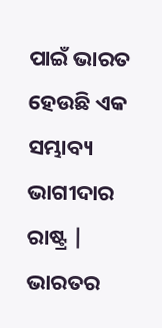ପାଇଁ ଭାରତ ହେଉଛି ଏକ ସମ୍ଭାବ୍ୟ ଭାଗୀଦାର ରାଷ୍ଟ୍ର | ଭାରତର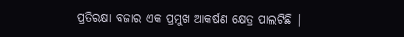ପ୍ରତିରକ୍ଷା ବଜାର ଏକ ପ୍ରମୁଖ ଆକର୍ଷଣ କ୍ଷେତ୍ର ପାଲଟିଛି |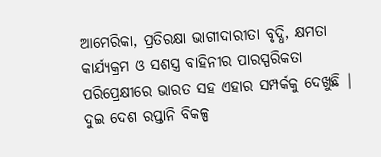ଆମେରିକା, ପ୍ରତିରକ୍ଷା ଭାଗୀଦାରୀତା ବୃଦ୍ଧି, କ୍ଷମତା କାର୍ଯ୍ୟକ୍ରମ ଓ ସଶସ୍ତ୍ର ବାହିନୀର ପାରସ୍ପରିକତା ପରିପ୍ରେକ୍ଷୀରେ ଭାରତ ସହ ଏହାର ସମ୍ପର୍କକୁ ଦେଖୁଛି | ଦୁଇ ଦେଶ ରପ୍ତାନି ବିକଳ୍ପ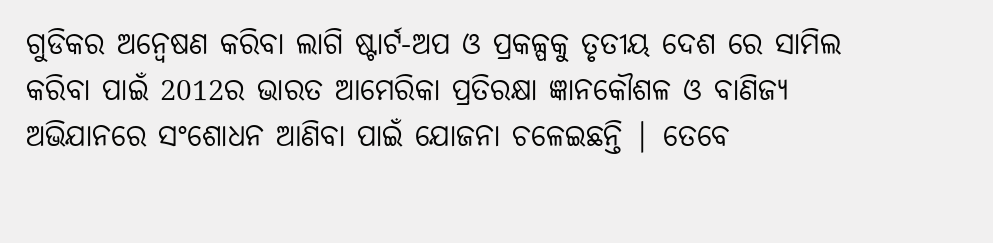ଗୁଡିକର ଅନ୍ଵେଷଣ କରିବା ଲାଗି ଷ୍ଟାର୍ଟ-ଅପ ଓ ପ୍ରକଳ୍ପକୁ ତୃତୀୟ ଦେଶ ରେ ସାମିଲ କରିବା ପାଇଁ 2012ର ଭାରତ ଆମେରିକା ପ୍ରତିରକ୍ଷା ଜ୍ଞାନକୌଶଳ ଓ ବାଣିଜ୍ୟ ଅଭିଯାନରେ ସଂଶୋଧନ ଆଣିବା ପାଇଁ ଯୋଜନା ଚଳେଇଛନ୍ତି | ତେବେ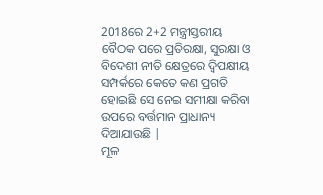2018ରେ 2+2 ମନ୍ତ୍ରୀସ୍ତରୀୟ ବୈଠକ ପରେ ପ୍ରତିରକ୍ଷା, ସୁରକ୍ଷା ଓ ବିଦେଶୀ ନୀତି କ୍ଷେତ୍ରରେ ଦ୍ଵିପକ୍ଷୀୟ ସମ୍ପର୍କରେ କେତେ କଣ ପ୍ରଗତି ହୋଇଛି ସେ ନେଇ ସମୀକ୍ଷା କରିବା ଉପରେ ବର୍ତ୍ତମାନ ପ୍ରାଧାନ୍ୟ ଦିଆଯାଉଛି |
ମୂଳ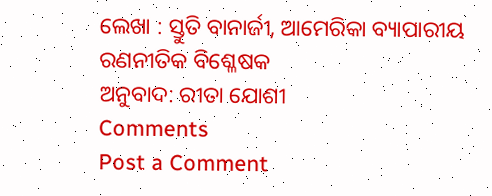ଲେଖା : ସ୍ତୁତି ବାନାର୍ଜୀ, ଆମେରିକା ବ୍ୟାପାରୀୟ ରଣନୀତିକ ବିଶ୍ଳେଷକ
ଅନୁବାଦ: ରୀତା ଯୋଶୀ
Comments
Post a Comment